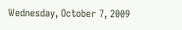Wednesday, October 7, 2009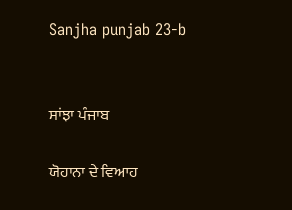Sanjha punjab 23-b


ਸਾਂਝਾ ਪੰਜਾਬ

ਯੋਹਾਨਾ ਦੇ ਵਿਆਹ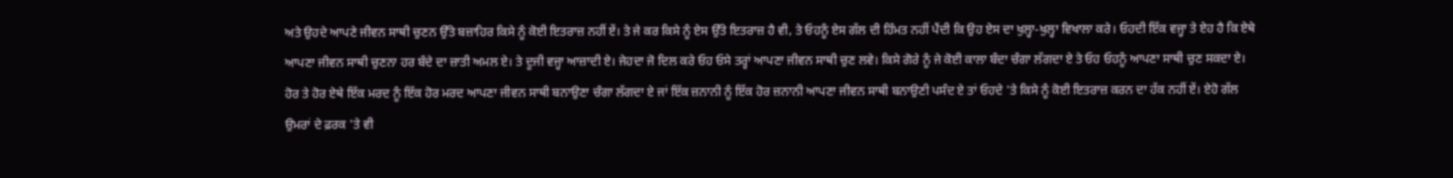ਅਤੇ ਉਹਦੇ ਆਪਣੇ ਜੀਵਨ ਸਾਥੀ ਚੁਣਨ ਉੱਤੇ ਬਜ਼ਾਹਿਰ ਕਿਸੇ ਨੂੰ ਕੋਈ ਇਤਰਾਜ਼ ਨਹੀਂ ਏਂ। ਤੇ ਜੇ ਕਰ ਕਿਸੇ ਨੂੰ ਏਸ ਉੱਤੇ ਇਤਰਾਜ਼ ਹੈ ਵੀ, ਤੇ ਓਹਨੂੰ ਏਸ ਗੱਲ ਦੀ ਹਿੰਮਤ ਨਹੀਂ ਪੈਂਦੀ ਕਿ ਉਹ ਏਸ ਦਾ ਖੁਲ੍ਹਾ-ਖੁਲ੍ਹਾ ਵਿਖਾਲਾ ਕਰੇ। ਓਹਦੀ ਇੱਕ ਵਜ੍ਹਾ ਤੇ ਏਹ ਹੈ ਕਿ ਏਥੇ ਆਪਣਾ ਜੀਵਨ ਸਾਥੀ ਚੁਣਨਾ ਹਰ ਬੰਦੇ ਦਾ ਜ਼ਾਤੀ ਅਮਲ ਏ। ਤੇ ਦੂਜੀ ਵਜ੍ਹਾ ਆਜ਼ਾਦੀ ਏ। ਜੇਹਦਾ ਜੋ ਦਿਲ ਕਰੇ ਓਹ ਓਸੇ ਤਰ੍ਹਾਂ ਆਪਣਾ ਜੀਵਨ ਸਾਥੀ ਚੁਣ ਲਵੇ। ਕਿਸੇ ਗੋਰੇ ਨੂੰ ਜੇ ਕੋਈ ਕਾਲਾ ਬੰਦਾ ਚੰਗਾ ਲੱਗਦਾ ਏ ਤੇ ਓਹ ਓਹਨੂੰ ਆਪਣਾ ਸਾਥੀ ਚੁਣ ਸਕਦਾ ਏ। ਹੋਰ ਤੇ ਹੋਰ ਏਥੇ ਇੱਕ ਮਰਦ ਨੂੰ ਇੱਕ ਹੋਰ ਮਰਦ ਆਪਣਾ ਜੀਵਨ ਸਾਥੀ ਬਨਾਉਣਾ ਚੰਗਾ ਲੱਗਦਾ ਏ ਜਾਂ ਇੱਕ ਜ਼ਨਾਨੀ ਨੂੰ ਇੱਕ ਹੋਰ ਜ਼ਨਾਨੀ ਆਪਣਾ ਜੀਵਨ ਸਾਥੀ ਬਨਾਉਣੀ ਪਸੰਦ ਏ ਤਾਂ ਓਹਦੇ 'ਤੇ ਕਿਸੇ ਨੂੰ ਕੋਈ ਇਤਰਾਜ਼ ਕਰਨ ਦਾ ਹੱਕ ਨਹੀਂ ਏਂ। ਏਹੋ ਗੱਲ ਉਮਰਾਂ ਦੇ ਫ਼ਰਕ 'ਤੇ ਵੀ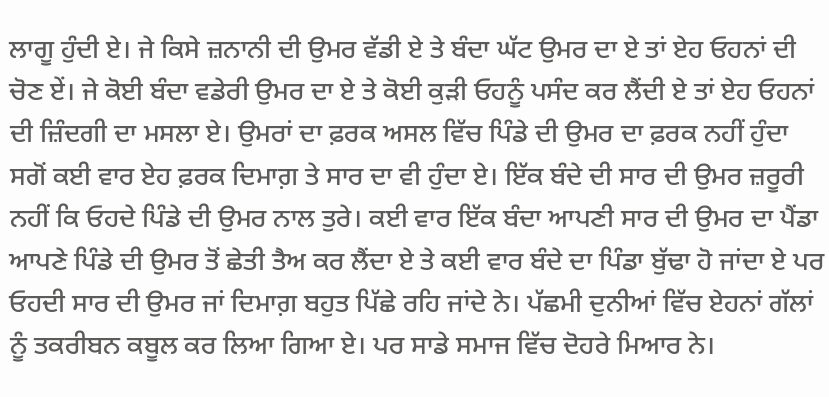ਲਾਗੂ ਹੁੰਦੀ ਏ। ਜੇ ਕਿਸੇ ਜ਼ਨਾਨੀ ਦੀ ਉਮਰ ਵੱਡੀ ਏ ਤੇ ਬੰਦਾ ਘੱਟ ਉਮਰ ਦਾ ਏ ਤਾਂ ਏਹ ਓਹਨਾਂ ਦੀ ਚੋਣ ਏਂ। ਜੇ ਕੋਈ ਬੰਦਾ ਵਡੇਰੀ ਉਮਰ ਦਾ ਏ ਤੇ ਕੋਈ ਕੁੜੀ ਓਹਨੂੰ ਪਸੰਦ ਕਰ ਲੈਂਦੀ ਏ ਤਾਂ ਏਹ ਓਹਨਾਂ ਦੀ ਜ਼ਿੰਦਗੀ ਦਾ ਮਸਲਾ ਏ। ਉਮਰਾਂ ਦਾ ਫ਼ਰਕ ਅਸਲ ਵਿੱਚ ਪਿੰਡੇ ਦੀ ਉਮਰ ਦਾ ਫ਼ਰਕ ਨਹੀਂ ਹੁੰਦਾ ਸਗੋਂ ਕਈ ਵਾਰ ਏਹ ਫ਼ਰਕ ਦਿਮਾਗ਼ ਤੇ ਸਾਰ ਦਾ ਵੀ ਹੁੰਦਾ ਏ। ਇੱਕ ਬੰਦੇ ਦੀ ਸਾਰ ਦੀ ਉਮਰ ਜ਼ਰੂਰੀ ਨਹੀਂ ਕਿ ਓਹਦੇ ਪਿੰਡੇ ਦੀ ਉਮਰ ਨਾਲ ਤੁਰੇ। ਕਈ ਵਾਰ ਇੱਕ ਬੰਦਾ ਆਪਣੀ ਸਾਰ ਦੀ ਉਮਰ ਦਾ ਪੈਂਡਾ ਆਪਣੇ ਪਿੰਡੇ ਦੀ ਉਮਰ ਤੋਂ ਛੇਤੀ ਤੈਅ ਕਰ ਲੈਂਦਾ ਏ ਤੇ ਕਈ ਵਾਰ ਬੰਦੇ ਦਾ ਪਿੰਡਾ ਬੁੱਢਾ ਹੋ ਜਾਂਦਾ ਏ ਪਰ ਓਹਦੀ ਸਾਰ ਦੀ ਉਮਰ ਜਾਂ ਦਿਮਾਗ਼ ਬਹੁਤ ਪਿੱਛੇ ਰਹਿ ਜਾਂਦੇ ਨੇ। ਪੱਛਮੀ ਦੁਨੀਆਂ ਵਿੱਚ ਏਹਨਾਂ ਗੱਲਾਂ ਨੂੰ ਤਕਰੀਬਨ ਕਬੂਲ ਕਰ ਲਿਆ ਗਿਆ ਏ। ਪਰ ਸਾਡੇ ਸਮਾਜ ਵਿੱਚ ਦੋਹਰੇ ਮਿਆਰ ਨੇ।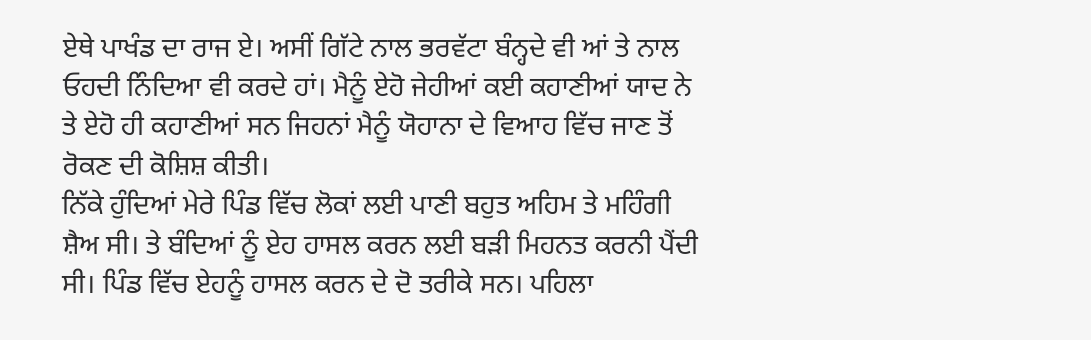ਏਥੇ ਪਾਖੰਡ ਦਾ ਰਾਜ ਏ। ਅਸੀਂ ਗਿੱਟੇ ਨਾਲ ਭਰਵੱਟਾ ਬੰਨ੍ਹਦੇ ਵੀ ਆਂ ਤੇ ਨਾਲ ਓਹਦੀ ਨਿੰਦਿਆ ਵੀ ਕਰਦੇ ਹਾਂ। ਮੈਨੂੰ ਏਹੋ ਜੇਹੀਆਂ ਕਈ ਕਹਾਣੀਆਂ ਯਾਦ ਨੇ ਤੇ ਏਹੋ ਹੀ ਕਹਾਣੀਆਂ ਸਨ ਜਿਹਨਾਂ ਮੈਨੂੰ ਯੋਹਾਨਾ ਦੇ ਵਿਆਹ ਵਿੱਚ ਜਾਣ ਤੋਂ ਰੋਕਣ ਦੀ ਕੋਸ਼ਿਸ਼ ਕੀਤੀ।
ਨਿੱਕੇ ਹੁੰਦਿਆਂ ਮੇਰੇ ਪਿੰਡ ਵਿੱਚ ਲੋਕਾਂ ਲਈ ਪਾਣੀ ਬਹੁਤ ਅਹਿਮ ਤੇ ਮਹਿੰਗੀ ਸ਼ੈਅ ਸੀ। ਤੇ ਬੰਦਿਆਂ ਨੂੰ ਏਹ ਹਾਸਲ ਕਰਨ ਲਈ ਬੜੀ ਮਿਹਨਤ ਕਰਨੀ ਪੈਂਦੀ ਸੀ। ਪਿੰਡ ਵਿੱਚ ਏਹਨੂੰ ਹਾਸਲ ਕਰਨ ਦੇ ਦੋ ਤਰੀਕੇ ਸਨ। ਪਹਿਲਾ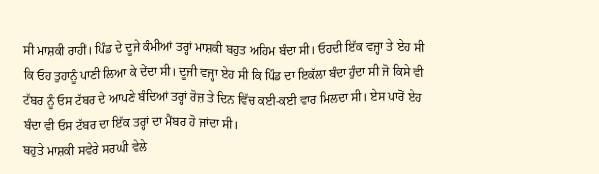ਸੀ ਮਾਸ਼ਕੀ ਰਾਹੀਂ। ਪਿੰਡ ਦੇ ਦੂਜੇ ਕੰਮੀਆਂ ਤਰ੍ਹਾਂ ਮਾਸ਼ਕੀ ਬਹੁਤ ਅਹਿਮ ਬੰਦਾ ਸੀ। ਓਹਦੀ ਇੱਕ ਵਜ੍ਹਾ ਤੇ ਏਹ ਸੀ ਕਿ ਓਹ ਤੁਹਾਨੂੰ ਪਾਣੀ ਲਿਆ ਕੇ ਦੇਂਦਾ ਸੀ। ਦੂਜੀ ਵਜ੍ਹਾ ਏਹ ਸੀ ਕਿ ਪਿੰਡ ਦਾ ਇਕੱਲਾ ਬੰਦਾ ਹੁੰਦਾ ਸੀ ਜੋ ਕਿਸੇ ਵੀ ਟੱਬਰ ਨੂੰ ਓਸ ਟੱਬਰ ਦੇ ਆਪਣੇ ਬੰਦਿਆਂ ਤਰ੍ਹਾਂ ਰੋਜ਼ ਤੇ ਦਿਨ ਵਿੱਚ ਕਈ-ਕਈ ਵਾਰ ਮਿਲਦਾ ਸੀ। ਏਸ ਪਾਰੋਂ ਏਹ ਬੰਦਾ ਵੀ ਓਸ ਟੱਬਰ ਦਾ ਇੱਕ ਤਰ੍ਹਾਂ ਦਾ ਮੈਂਬਰ ਹੋ ਜਾਂਦਾ ਸੀ।
ਬਹੁਤੇ ਮਾਸ਼ਕੀ ਸਵੇਰੇ ਸਰਘੀ ਵੇਲੇ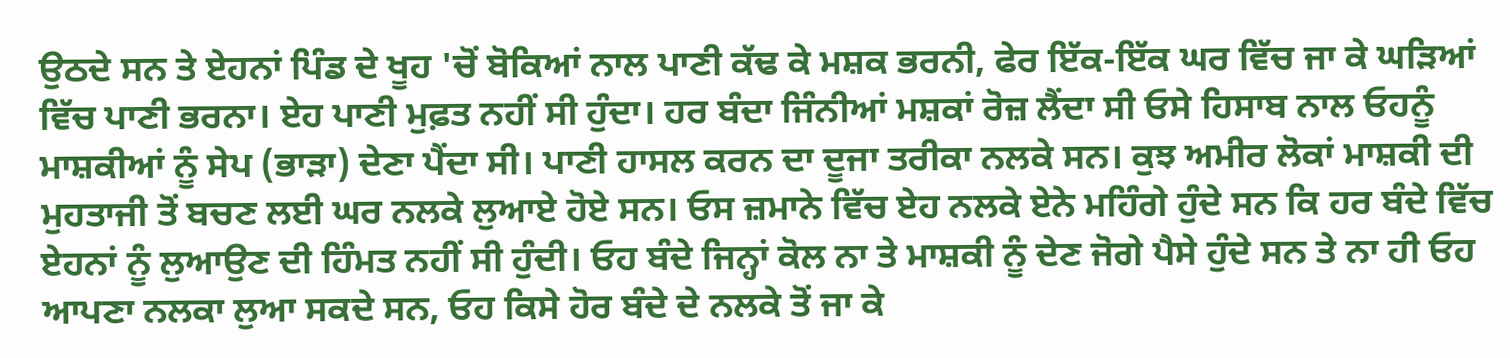ਉਠਦੇ ਸਨ ਤੇ ਏਹਨਾਂ ਪਿੰਡ ਦੇ ਖੂਹ 'ਚੋਂ ਬੋਕਿਆਂ ਨਾਲ ਪਾਣੀ ਕੱਢ ਕੇ ਮਸ਼ਕ ਭਰਨੀ, ਫੇਰ ਇੱਕ-ਇੱਕ ਘਰ ਵਿੱਚ ਜਾ ਕੇ ਘੜਿਆਂ ਵਿੱਚ ਪਾਣੀ ਭਰਨਾ। ਏਹ ਪਾਣੀ ਮੁਫ਼ਤ ਨਹੀਂ ਸੀ ਹੁੰਦਾ। ਹਰ ਬੰਦਾ ਜਿੰਨੀਆਂ ਮਸ਼ਕਾਂ ਰੋਜ਼ ਲੈਂਦਾ ਸੀ ਓਸੇ ਹਿਸਾਬ ਨਾਲ ਓਹਨੂੰ ਮਾਸ਼ਕੀਆਂ ਨੂੰ ਸੇਪ (ਭਾੜਾ) ਦੇਣਾ ਪੈਂਦਾ ਸੀ। ਪਾਣੀ ਹਾਸਲ ਕਰਨ ਦਾ ਦੂਜਾ ਤਰੀਕਾ ਨਲਕੇ ਸਨ। ਕੁਝ ਅਮੀਰ ਲੋਕਾਂ ਮਾਸ਼ਕੀ ਦੀ ਮੁਹਤਾਜੀ ਤੋਂ ਬਚਣ ਲਈ ਘਰ ਨਲਕੇ ਲੁਆਏ ਹੋਏ ਸਨ। ਓਸ ਜ਼ਮਾਨੇ ਵਿੱਚ ਏਹ ਨਲਕੇ ਏਨੇ ਮਹਿੰਗੇ ਹੁੰਦੇ ਸਨ ਕਿ ਹਰ ਬੰਦੇ ਵਿੱਚ ਏਹਨਾਂ ਨੂੰ ਲੁਆਉਣ ਦੀ ਹਿੰਮਤ ਨਹੀਂ ਸੀ ਹੁੰਦੀ। ਓਹ ਬੰਦੇ ਜਿਨ੍ਹਾਂ ਕੋਲ ਨਾ ਤੇ ਮਾਸ਼ਕੀ ਨੂੰ ਦੇਣ ਜੋਗੇ ਪੈਸੇ ਹੁੰਦੇ ਸਨ ਤੇ ਨਾ ਹੀ ਓਹ ਆਪਣਾ ਨਲਕਾ ਲੁਆ ਸਕਦੇ ਸਨ, ਓਹ ਕਿਸੇ ਹੋਰ ਬੰਦੇ ਦੇ ਨਲਕੇ ਤੋਂ ਜਾ ਕੇ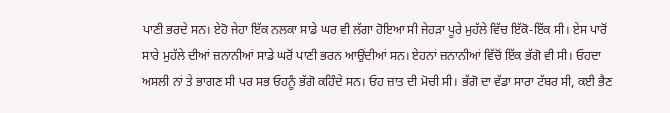ਪਾਣੀ ਭਰਦੇ ਸਨ। ਏਹੋ ਜੇਹਾ ਇੱਕ ਨਲਕਾ ਸਾਡੇ ਘਰ ਵੀ ਲੱਗਾ ਹੋਇਆ ਸੀ ਜੇਹੜਾ ਪੂਰੇ ਮੁਹੱਲੇ ਵਿੱਚ ਇੱਕੋ-ਇੱਕ ਸੀ। ਏਸ ਪਾਰੋਂ ਸਾਰੇ ਮੁਹੱਲੇ ਦੀਆਂ ਜ਼ਨਾਨੀਆਂ ਸਾਡੇ ਘਰੋਂ ਪਾਣੀ ਭਰਨ ਆਉਂਦੀਆਂ ਸਨ। ਏਹਨਾਂ ਜ਼ਨਾਨੀਆਂ ਵਿੱਚੋਂ ਇੱਕ ਭੱਗੋ ਵੀ ਸੀ। ਓਹਦਾ ਅਸਲੀ ਨਾਂ ਤੇ ਭਾਗਣ ਸੀ ਪਰ ਸਭ ਓਹਨੂੰ ਭੱਗੋ ਕਹਿੰਦੇ ਸਨ। ਓਹ ਜ਼ਾਤ ਦੀ ਮੋਚੀ ਸੀ। ਭੱਗੋ ਦਾ ਵੱਡਾ ਸਾਰਾ ਟੱਬਰ ਸੀ, ਕਈ ਭੈਣ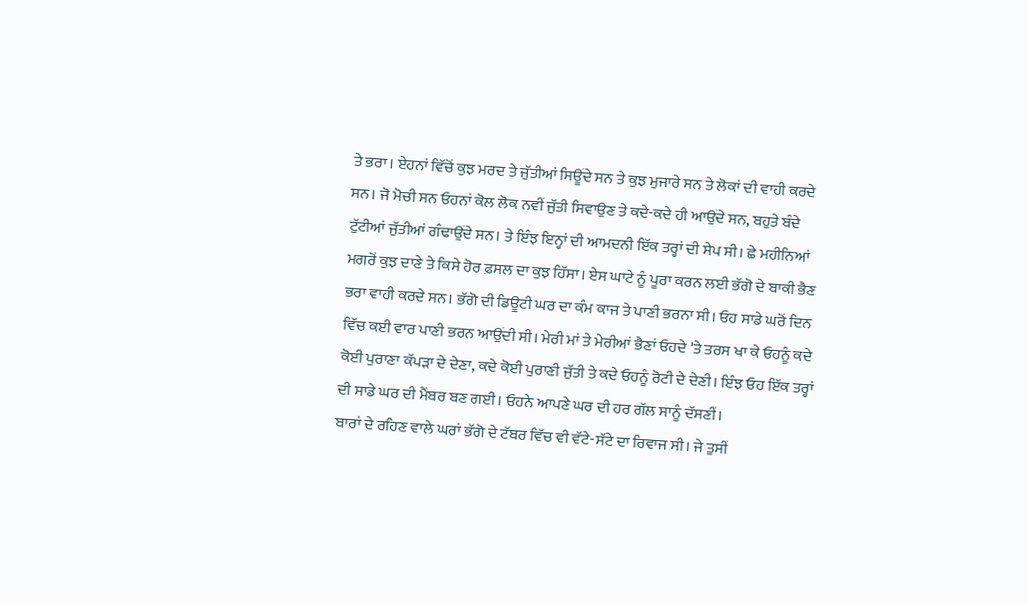ਤੇ ਭਰਾ। ਏਹਨਾਂ ਵਿੱਚੋਂ ਕੁਝ ਮਰਦ ਤੇ ਜੁੱਤੀਆਂ ਸਿਊਂਦੇ ਸਨ ਤੇ ਕੁਝ ਮੁਜਾਰੇ ਸਨ ਤੇ ਲੋਕਾਂ ਦੀ ਵਾਹੀ ਕਰਦੇ ਸਨ। ਜੋ ਮੋਚੀ ਸਨ ਓਹਨਾਂ ਕੋਲ ਲੋਕ ਨਵੀਂ ਜੁੱਤੀ ਸਿਵਾਉਣ ਤੇ ਕਦੇ-ਕਦੇ ਹੀ ਆਉਂਦੇ ਸਨ, ਬਹੁਤੇ ਬੰਦੇ ਟੁੱਟੀਆਂ ਜੁੱਤੀਆਂ ਗੰਢਾਉਂਦੇ ਸਨ। ਤੇ ਇੰਝ ਇਨ੍ਹਾਂ ਦੀ ਆਮਦਨੀ ਇੱਕ ਤਰ੍ਹਾਂ ਦੀ ਸੇਪ ਸੀ। ਛੇ ਮਹੀਨਿਆਂ ਮਗਰੋਂ ਕੁਝ ਦਾਣੇ ਤੇ ਕਿਸੇ ਹੋਰ ਫ਼ਸਲ ਦਾ ਕੁਝ ਹਿੱਸਾ। ਏਸ ਘਾਟੇ ਨੂੰ ਪੂਰਾ ਕਰਨ ਲਈ ਭੱਗੋ ਦੇ ਬਾਕੀ ਭੈਣ ਭਰਾ ਵਾਹੀ ਕਰਦੇ ਸਨ। ਭੱਗੋ ਦੀ ਡਿਊਟੀ ਘਰ ਦਾ ਕੰਮ ਕਾਜ ਤੇ ਪਾਣੀ ਭਰਨਾ ਸੀ। ਓਹ ਸਾਡੇ ਘਰੋਂ ਦਿਨ ਵਿੱਚ ਕਈ ਵਾਰ ਪਾਣੀ ਭਰਨ ਆਉਂਦੀ ਸੀ। ਮੇਰੀ ਮਾਂ ਤੇ ਮੇਰੀਆਂ ਭੈਣਾਂ ਓਹਦੇ 'ਤੇ ਤਰਸ ਖਾ ਕੇ ਓਹਨੂੰ ਕਦੇ ਕੋਈ ਪੁਰਾਣਾ ਕੱਪੜਾ ਦੇ ਦੇਣਾ, ਕਦੇ ਕੋਈ ਪੁਰਾਣੀ ਜੁੱਤੀ ਤੇ ਕਦੇ ਓਹਨੂੰ ਰੋਟੀ ਦੇ ਦੇਣੀ। ਇੰਝ ਓਹ ਇੱਕ ਤਰ੍ਹਾਂ ਦੀ ਸਾਡੇ ਘਰ ਦੀ ਮੈਂਬਰ ਬਣ ਗਈ। ਓਹਨੇ ਆਪਣੇ ਘਰ ਦੀ ਹਰ ਗੱਲ ਸਾਨੂੰ ਦੱਸਣੀਂ।
ਬਾਰਾਂ ਦੇ ਰਹਿਣ ਵਾਲੇ ਘਰਾਂ ਭੱਗੋ ਦੇ ਟੱਬਰ ਵਿੱਚ ਵੀ ਵੱਟੇ-ਸੱਟੇ ਦਾ ਰਿਵਾਜ ਸੀ। ਜੇ ਤੁਸੀਂ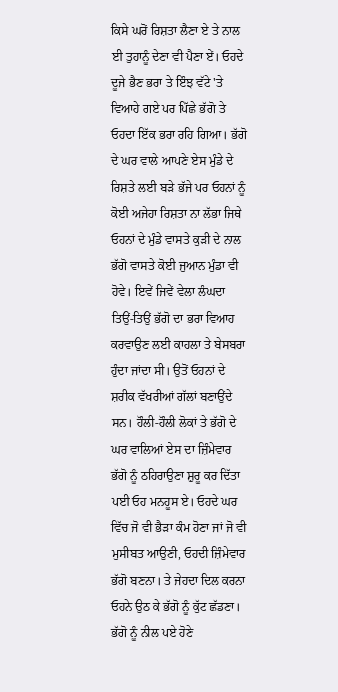ਕਿਸੇ ਘਰੋਂ ਰਿਸ਼ਤਾ ਲੈਣਾ ਏ ਤੇ ਨਾਲ ਈ ਤੁਹਾਨੂੰ ਦੇਣਾ ਵੀ ਪੈਣਾ ਏਂ। ਓਹਦੇ ਦੂਜੇ ਭੈਣ ਭਰਾ ਤੇ ਇੰਝ ਵੱਟੇ 'ਤੇ ਵਿਆਹੇ ਗਏ ਪਰ ਪਿੱਛੇ ਭੱਗੋ ਤੇ ਓਹਦਾ ਇੱਕ ਭਰਾ ਰਹਿ ਗਿਆ। ਭੱਗੋ ਦੇ ਘਰ ਵਾਲੇ ਆਪਣੇ ਏਸ ਮੁੰਡੇ ਦੇ ਰਿਸ਼ਤੇ ਲਈ ਬੜੇ ਭੱਜੇ ਪਰ ਓਹਨਾਂ ਨੂੰ ਕੋਈ ਅਜੇਹਾ ਰਿਸ਼ਤਾ ਨਾ ਲੱਭਾ ਜਿਥੇ ਓਹਨਾਂ ਦੇ ਮੁੰਡੇ ਵਾਸਤੇ ਕੁੜੀ ਦੇ ਨਾਲ ਭੱਗੋ ਵਾਸਤੇ ਕੋਈ ਜੁਆਨ ਮੁੰਡਾ ਵੀ ਹੋਵੇ। ਇਵੇਂ ਜਿਵੇਂ ਵੇਲਾ ਲੰਘਦਾ ਤਿਉਂ-ਤਿਉਂ ਭੱਗੋ ਦਾ ਭਰਾ ਵਿਆਹ ਕਰਵਾਉਣ ਲਈ ਕਾਹਲਾ ਤੇ ਬੇਸਬਰਾ ਹੁੰਦਾ ਜਾਂਦਾ ਸੀ। ਉਤੋਂ ਓਹਨਾਂ ਦੇ ਸ਼ਰੀਕ ਵੱਖਰੀਆਂ ਗੱਲਾਂ ਬਣਾਉਂਦੇ ਸਨ। ਹੌਲੀ-ਹੌਲੀ ਲੋਕਾਂ ਤੇ ਭੱਗੋ ਦੇ ਘਰ ਵਾਲਿਆਂ ਏਸ ਦਾ ਜ਼ਿੰਮੇਵਾਰ ਭੱਗੋ ਨੂੰ ਠਹਿਰਾਉਣਾ ਸ਼ੁਰੂ ਕਰ ਦਿੱਤਾ ਪਈ ਓਹ ਮਨਹੂਸ ਏ। ਓਹਦੇ ਘਰ ਵਿੱਚ ਜੋ ਵੀ ਭੈੜਾ ਕੰਮ ਹੋਣਾ ਜਾਂ ਜੋ ਵੀ ਮੁਸੀਬਤ ਆਉਣੀ, ਓਹਦੀ ਜ਼ਿੰਮੇਵਾਰ ਭੱਗੋ ਬਣਨਾ। ਤੇ ਜੇਹਦਾ ਦਿਲ ਕਰਨਾ ਓਹਨੇ ਉਠ ਕੇ ਭੱਗੋ ਨੂੰ ਕੁੱਟ ਛੱਡਣਾ। ਭੱਗੋ ਨੂੰ ਨੀਲ ਪਏ ਹੋਣੇ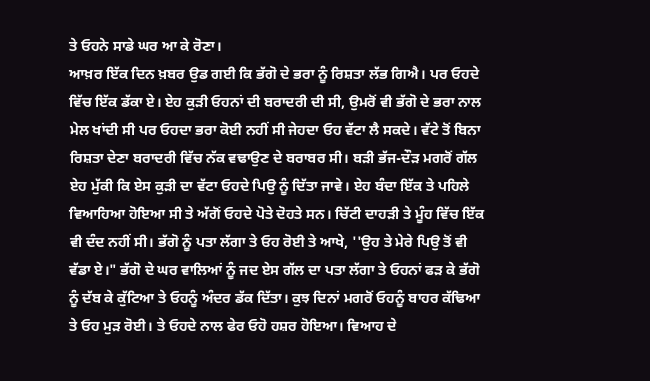ਤੇ ਓਹਨੇ ਸਾਡੇ ਘਰ ਆ ਕੇ ਰੋਣਾ।
ਆਖ਼ਰ ਇੱਕ ਦਿਨ ਖ਼ਬਰ ਉਡ ਗਈ ਕਿ ਭੱਗੋ ਦੇ ਭਰਾ ਨੂੰ ਰਿਸ਼ਤਾ ਲੱਭ ਗਿਐ। ਪਰ ਓਹਦੇ ਵਿੱਚ ਇੱਕ ਡੱਕਾ ਏ। ਏਹ ਕੁੜੀ ਓਹਨਾਂ ਦੀ ਬਰਾਦਰੀ ਦੀ ਸੀ, ਉਮਰੋਂ ਵੀ ਭੱਗੋ ਦੇ ਭਰਾ ਨਾਲ ਮੇਲ ਖਾਂਦੀ ਸੀ ਪਰ ਓਹਦਾ ਭਰਾ ਕੋਈ ਨਹੀਂ ਸੀ ਜੇਹਦਾ ਓਹ ਵੱਟਾ ਲੈ ਸਕਦੇ। ਵੱਟੇ ਤੋਂ ਬਿਨਾ ਰਿਸ਼ਤਾ ਦੇਣਾ ਬਰਾਦਰੀ ਵਿੱਚ ਨੱਕ ਵਢਾਉਣ ਦੇ ਬਰਾਬਰ ਸੀ। ਬੜੀ ਭੱਜ-ਦੌੜ ਮਗਰੋਂ ਗੱਲ ਏਹ ਮੁੱਕੀ ਕਿ ਏਸ ਕੁੜੀ ਦਾ ਵੱਟਾ ਓਹਦੇ ਪਿਉ ਨੂੰ ਦਿੱਤਾ ਜਾਵੇ। ਏਹ ਬੰਦਾ ਇੱਕ ਤੇ ਪਹਿਲੇ ਵਿਆਹਿਆ ਹੋਇਆ ਸੀ ਤੇ ਅੱਗੋਂ ਓਹਦੇ ਪੋਤੇ ਦੋਹਤੇ ਸਨ। ਚਿੱਟੀ ਦਾਹੜੀ ਤੇ ਮੂੰਹ ਵਿੱਚ ਇੱਕ ਵੀ ਦੰਦ ਨਹੀਂ ਸੀ। ਭੱਗੋ ਨੂੰ ਪਤਾ ਲੱਗਾ ਤੇ ਓਹ ਰੋਈ ਤੇ ਆਖੇ, ''ਉਹ ਤੇ ਮੇਰੇ ਪਿਉ ਤੋਂ ਵੀ ਵੱਡਾ ਏ।" ਭੱਗੋ ਦੇ ਘਰ ਵਾਲਿਆਂ ਨੂੰ ਜਦ ਏਸ ਗੱਲ ਦਾ ਪਤਾ ਲੱਗਾ ਤੇ ਓਹਨਾਂ ਫੜ ਕੇ ਭੱਗੋ ਨੂੰ ਦੱਬ ਕੇ ਕੁੱਟਿਆ ਤੇ ਓਹਨੂੰ ਅੰਦਰ ਡੱਕ ਦਿੱਤਾ। ਕੁਝ ਦਿਨਾਂ ਮਗਰੋਂ ਓਹਨੂੰ ਬਾਹਰ ਕੱਢਿਆ ਤੇ ਓਹ ਮੁੜ ਰੋਈ। ਤੇ ਓਹਦੇ ਨਾਲ ਫੇਰ ਓਹੋ ਹਸ਼ਰ ਹੋਇਆ। ਵਿਆਹ ਦੇ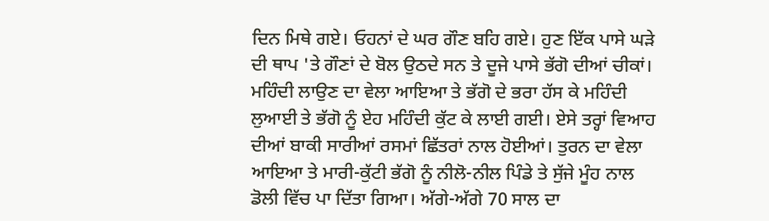ਦਿਨ ਮਿਥੇ ਗਏ। ਓਹਨਾਂ ਦੇ ਘਰ ਗੌਣ ਬਹਿ ਗਏ। ਹੁਣ ਇੱਕ ਪਾਸੇ ਘੜੇ ਦੀ ਥਾਪ 'ਤੇ ਗੌਣਾਂ ਦੇ ਬੋਲ ਉਠਦੇ ਸਨ ਤੇ ਦੂਜੇ ਪਾਸੇ ਭੱਗੋ ਦੀਆਂ ਚੀਕਾਂ। ਮਹਿੰਦੀ ਲਾਉਣ ਦਾ ਵੇਲਾ ਆਇਆ ਤੇ ਭੱਗੋ ਦੇ ਭਰਾ ਹੱਸ ਕੇ ਮਹਿੰਦੀ ਲੁਆਈ ਤੇ ਭੱਗੋ ਨੂੰ ਏਹ ਮਹਿੰਦੀ ਕੁੱਟ ਕੇ ਲਾਈ ਗਈ। ਏਸੇ ਤਰ੍ਹਾਂ ਵਿਆਹ ਦੀਆਂ ਬਾਕੀ ਸਾਰੀਆਂ ਰਸਮਾਂ ਛਿੱਤਰਾਂ ਨਾਲ ਹੋਈਆਂ। ਤੁਰਨ ਦਾ ਵੇਲਾ ਆਇਆ ਤੇ ਮਾਰੀ-ਕੁੱਟੀ ਭੱਗੋ ਨੂੰ ਨੀਲੋ-ਨੀਲ ਪਿੰਡੇ ਤੇ ਸੁੱਜੇ ਮੂੰਹ ਨਾਲ ਡੋਲੀ ਵਿੱਚ ਪਾ ਦਿੱਤਾ ਗਿਆ। ਅੱਗੇ-ਅੱਗੇ 70 ਸਾਲ ਦਾ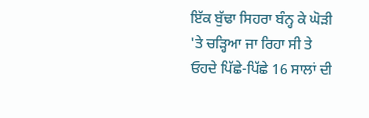ਇੱਕ ਬੁੱਢਾ ਸਿਹਰਾ ਬੰਨ੍ਹ ਕੇ ਘੋੜੀ 'ਤੇ ਚੜ੍ਹਿਆ ਜਾ ਰਿਹਾ ਸੀ ਤੇ ਓਹਦੇ ਪਿੱਛੇ-ਪਿੱਛੇ 16 ਸਾਲਾਂ ਦੀ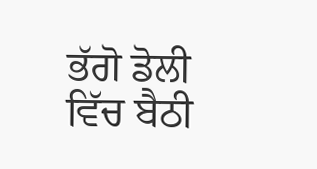ਭੱਗੋ ਡੋਲੀ ਵਿੱਚ ਬੈਠੀ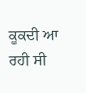ਕੂਕਦੀ ਆ ਰਹੀ ਸੀ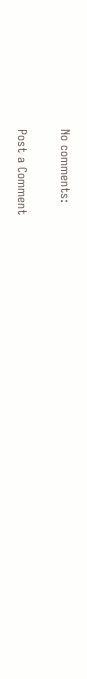No comments:

Post a Comment